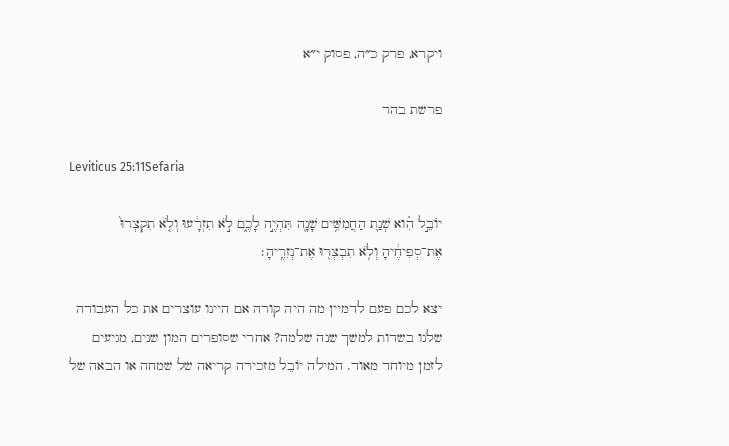ויקרא, פרק כ״ה, פסוק י״א

פרשת בהר

Leviticus 25:11Sefaria

יוֹבֵ֣ל הִ֗וא שְׁנַ֛ת הַחֲמִשִּׁ֥ים שָׁנָ֖ה תִּהְיֶ֣ה לָכֶ֑ם לֹ֣א תִזְרָ֔עוּ וְלֹ֤א תִקְצְרוּ֙ אֶת־סְפִיחֶ֔יהָ וְלֹ֥א תִבְצְר֖וּ אֶת־נְזִרֶֽיהָ׃

יצא לכם פעם לדמיין מה היה קורה אם היינו עוצרים את כל העבודה שלנו בשדות למשך שנה שלמה? אחרי שסופרים המון שנים, מגיעים לזמן מיוחד מאוד. המילה יוֹבֵל מזכירה קריאה של שמחה או הבאה של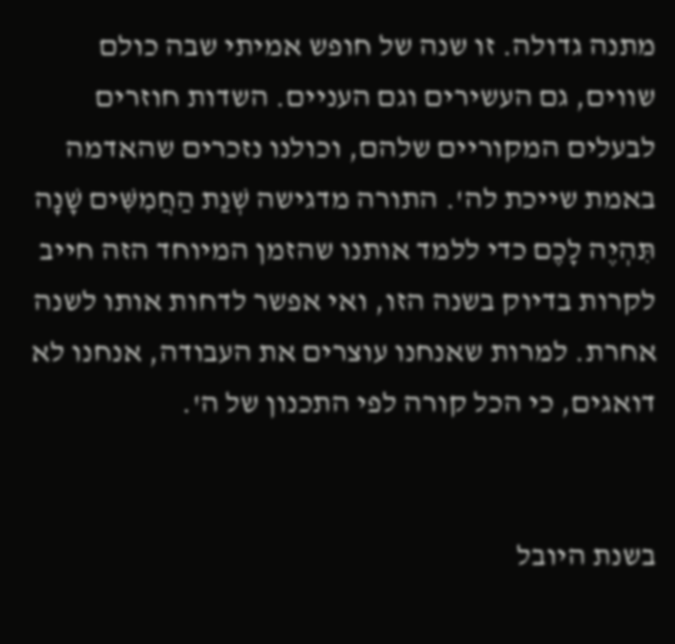מתנה גדולה. זו שנה של חופש אמיתי שבה כולם שווים, גם העשירים וגם העניים. השדות חוזרים לבעלים המקוריים שלהם, וכולנו נזכרים שהאדמה באמת שייכת לה'. התורה מדגישה שְׁנַת הַחֲמִשִּׁים שָׁנָה תִּהְיֶה לָכֶם כדי ללמד אותנו שהזמן המיוחד הזה חייב לקרות בדיוק בשנה הזו, ואי אפשר לדחות אותו לשנה אחרת. למרות שאנחנו עוצרים את העבודה, אנחנו לא דואגים, כי הכל קורה לפי התכנון של ה'.


בשנת היובל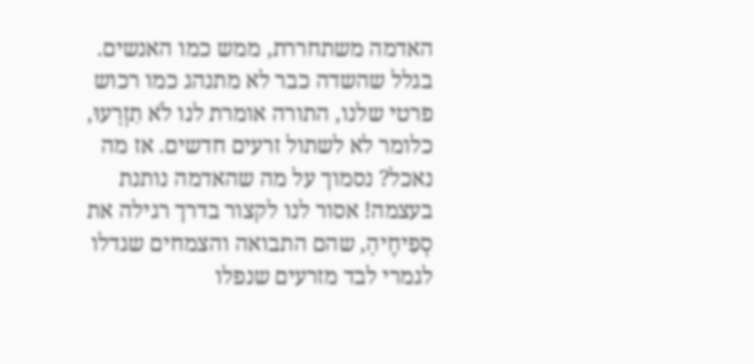האדמה משתחררת, ממש כמו האנשים. בגלל שהשדה כבר לא מתנהג כמו רכוש פרטי שלנו, התורה אומרת לנו לֹא תִזְרָעוּ, כלומר לא לשתול זרעים חדשים. אז מה נאכל? נסמוך על מה שהאדמה נותנת בעצמה! אסור לנו לקצור בדרך רגילה את סְפִיחֶיהָ, שהם התבואה והצמחים שגדלו לגמרי לבד מזרעים שנפלו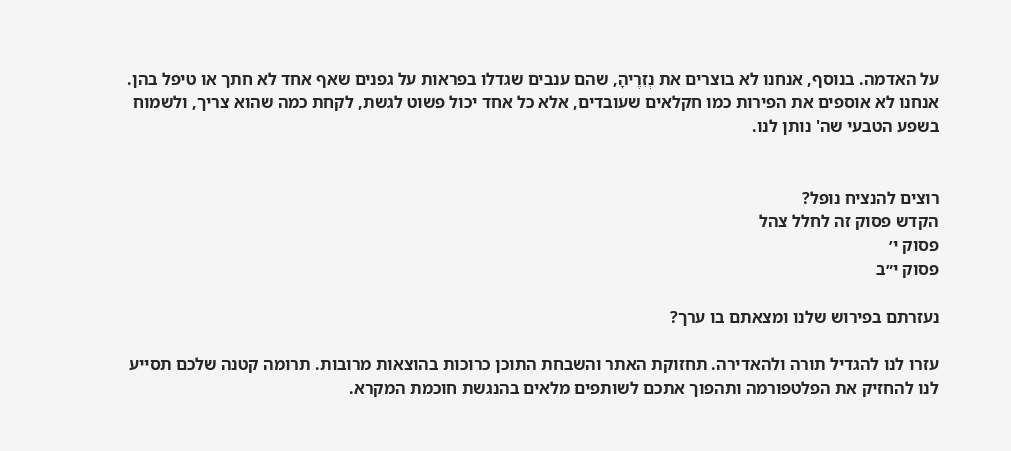על האדמה. בנוסף, אנחנו לא בוצרים את נְזִרֶיהָ, שהם ענבים שגדלו בפראות על גפנים שאף אחד לא חתך או טיפל בהן. אנחנו לא אוספים את הפירות כמו חקלאים שעובדים, אלא כל אחד יכול פשוט לגשת, לקחת כמה שהוא צריך, ולשמוח בשפע הטבעי שה' נותן לנו.


רוצים להנציח נופל?
הקדש פסוק זה לחלל צהל
פסוק י׳
פסוק י״ב

נעזרתם בפירוש שלנו ומצאתם בו ערך?

עזרו לנו להגדיל תורה ולהאדירה. תחזוקת האתר והשבחת התוכן כרוכות בהוצאות מרובות. תרומה קטנה שלכם תסייע לנו להחזיק את הפלטפורמה ותהפוך אתכם לשותפים מלאים בהנגשת חוכמת המקרא.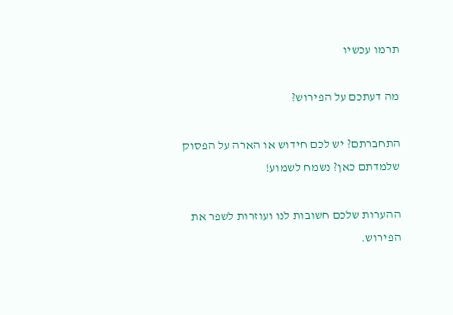תרמו עכשיו

מה דעתכם על הפירוש?

התחברתם? יש לכם חידוש או הארה על הפסוק שלמדתם כאן? נשמח לשמוע!

ההערות שלכם חשובות לנו ועוזרות לשפר את הפירוש.